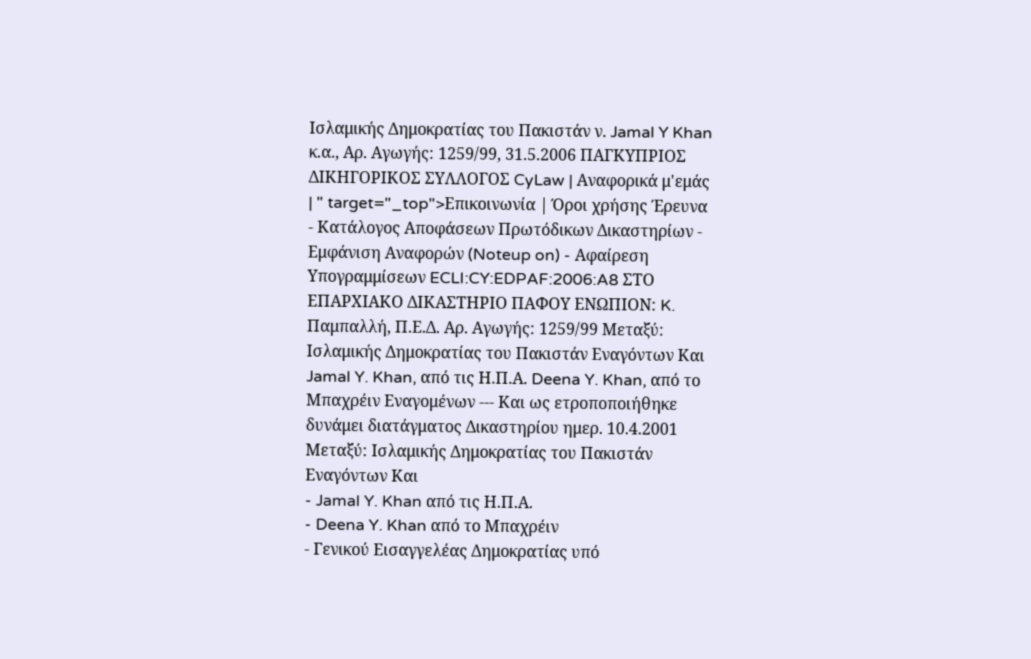Ισλαμικής Δημοκρατίας του Πακιστάν ν. Jamal Y Khan κ.α., Αρ. Αγωγής: 1259/99, 31.5.2006 ΠΑΓΚΥΠΡΙΟΣ ΔΙΚΗΓΟΡΙΚΟΣ ΣΥΛΛΟΓΟΣ CyLaw | Αναφορικά μ'εμάς | " target="_top">Επικοινωνία | Όροι χρήσης Έρευνα - Κατάλογος Αποφάσεων Πρωτόδικων Δικαστηρίων - Εμφάνιση Αναφορών (Noteup on) - Αφαίρεση Υπογραμμίσεων ECLI:CY:EDPAF:2006:A8 ΣΤΟ ΕΠΑΡΧΙΑΚΟ ΔΙΚΑΣΤΗΡΙΟ ΠΑΦΟΥ ΕΝΩΠΙΟΝ: K. Παμπαλλή, Π.Ε.Δ. Αρ. Αγωγής: 1259/99 Μεταξύ: Ισλαμικής Δημοκρατίας του Πακιστάν Εναγόντων Και Jamal Y. Khan, από τις Η.Π.Α. Deena Y. Khan, από το Μπαχρέιν Εναγομένων --- Και ως ετροποποιήθηκε δυνάμει διατάγματος Δικαστηρίου ημερ. 10.4.2001 Μεταξύ: Ισλαμικής Δημοκρατίας του Πακιστάν Εναγόντων Και
- Jamal Y. Khan από τις Η.Π.Α.
- Deena Y. Khan από το Μπαχρέιν
- Γενικού Εισαγγελέας Δημοκρατίας υπό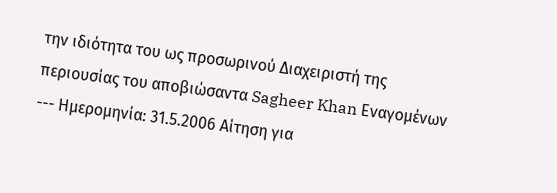την ιδιότητα του ως προσωρινού Διαχειριστή της περιουσίας του αποβιώσαντα Sagheer Khan Εναγομένων --- Ημερομηνία: 31.5.2006 Αίτηση για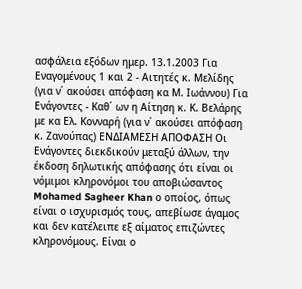ασφάλεια εξόδων ημερ. 13.1.2003 Για Εναγομένους 1 και 2 - Αιτητές κ. Μελίδης (για ν΄ ακούσει απόφαση κα Μ. Ιωάννου) Για Ενάγοντες - Καθ΄ ων η Αίτηση κ. Κ. Βελάρης με κα Ελ. Κονναρή (για ν΄ ακούσει απόφαση κ. Ζανούπας) ΕΝΔΙΑΜΕΣΗ ΑΠΟΦΑΣΗ Οι Ενάγοντες διεκδικούν μεταξύ άλλων, την έκδοση δηλωτικής απόφασης ότι είναι οι νόμιμοι κληρονόμοι του αποβιώσαντος Mohamed Sagheer Khan ο οποίος, όπως είναι ο ισχυρισμός τους, απεβίωσε άγαμος και δεν κατέλειπε εξ αίματος επιζώντες κληρονόμους. Είναι ο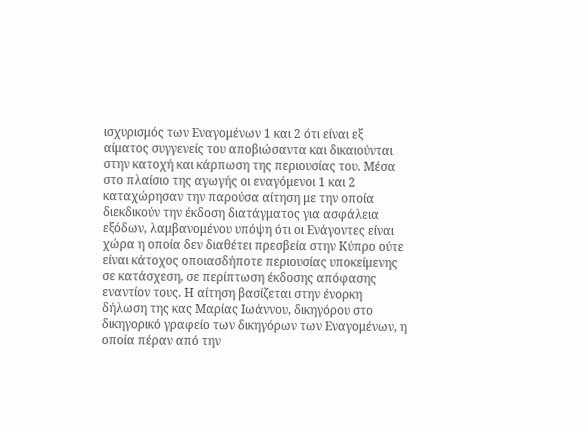ισχυρισμός των Εναγομένων 1 και 2 ότι είναι εξ αίματος συγγενείς του αποβιώσαντα και δικαιούνται στην κατοχή και κάρπωση της περιουσίας του. Μέσα στο πλαίσιο της αγωγής οι εναγόμενοι 1 και 2 καταχώρησαν την παρούσα αίτηση με την οποία διεκδικούν την έκδοση διατάγματος για ασφάλεια εξόδων, λαμβανομένου υπόψη ότι οι Ενάγοντες είναι χώρα η οποία δεν διαθέτει πρεσβεία στην Κύπρο ούτε είναι κάτοχος οποιασδήποτε περιουσίας υποκείμενης σε κατάσχεση, σε περίπτωση έκδοσης απόφασης εναντίον τους. Η αίτηση βασίζεται στην ένορκη δήλωση της κας Μαρίας Ιωάννου, δικηγόρου στο δικηγορικό γραφείο των δικηγόρων των Εναγομένων, η οποία πέραν από την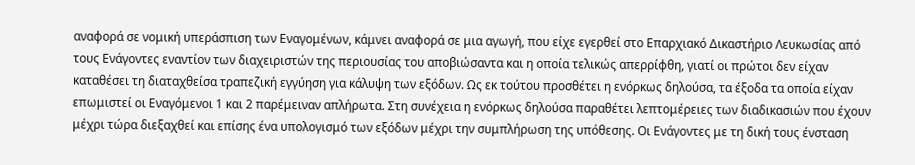αναφορά σε νομική υπεράσπιση των Εναγομένων, κάμνει αναφορά σε μια αγωγή, που είχε εγερθεί στο Επαρχιακό Δικαστήριο Λευκωσίας από τους Ενάγοντες εναντίον των διαχειριστών της περιουσίας του αποβιώσαντα και η οποία τελικώς απερρίφθη, γιατί οι πρώτοι δεν είχαν καταθέσει τη διαταχθείσα τραπεζική εγγύηση για κάλυψη των εξόδων. Ως εκ τούτου προσθέτει η ενόρκως δηλούσα, τα έξοδα τα οποία είχαν επωμιστεί οι Εναγόμενοι 1 και 2 παρέμειναν απλήρωτα. Στη συνέχεια η ενόρκως δηλούσα παραθέτει λεπτομέρειες των διαδικασιών που έχουν μέχρι τώρα διεξαχθεί και επίσης ένα υπολογισμό των εξόδων μέχρι την συμπλήρωση της υπόθεσης. Οι Ενάγοντες με τη δική τους ένσταση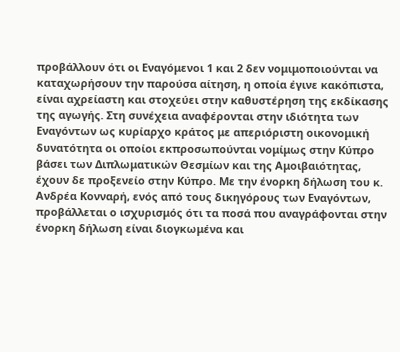προβάλλουν ότι οι Εναγόμενοι 1 και 2 δεν νομιμοποιούνται να καταχωρήσουν την παρούσα αίτηση, η οποία έγινε κακόπιστα, είναι αχρείαστη και στοχεύει στην καθυστέρηση της εκδίκασης της αγωγής. Στη συνέχεια αναφέρονται στην ιδιότητα των Εναγόντων ως κυρίαρχο κράτος με απεριόριστη οικονομική δυνατότητα οι οποίοι εκπροσωπούνται νομίμως στην Κύπρο βάσει των Διπλωματικών Θεσμίων και της Αμοιβαιότητας, έχουν δε προξενείο στην Κύπρο. Με την ένορκη δήλωση του κ. Ανδρέα Κονναρή, ενός από τους δικηγόρους των Εναγόντων, προβάλλεται ο ισχυρισμός ότι τα ποσά που αναγράφονται στην ένορκη δήλωση είναι διογκωμένα και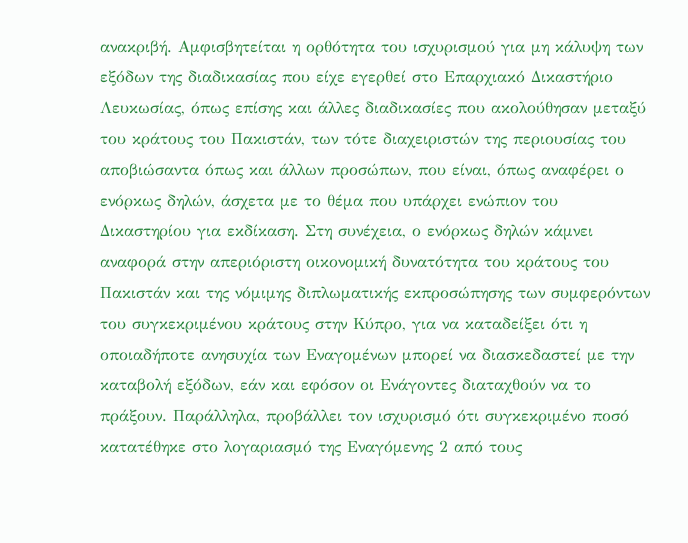ανακριβή. Αμφισβητείται η ορθότητα του ισχυρισμού για μη κάλυψη των εξόδων της διαδικασίας που είχε εγερθεί στο Επαρχιακό Δικαστήριο Λευκωσίας, όπως επίσης και άλλες διαδικασίες που ακολούθησαν μεταξύ του κράτους του Πακιστάν, των τότε διαχειριστών της περιουσίας του αποβιώσαντα όπως και άλλων προσώπων, που είναι, όπως αναφέρει ο ενόρκως δηλών, άσχετα με το θέμα που υπάρχει ενώπιον του Δικαστηρίου για εκδίκαση. Στη συνέχεια, ο ενόρκως δηλών κάμνει αναφορά στην απεριόριστη οικονομική δυνατότητα του κράτους του Πακιστάν και της νόμιμης διπλωματικής εκπροσώπησης των συμφερόντων του συγκεκριμένου κράτους στην Κύπρο, για να καταδείξει ότι η οποιαδήποτε ανησυχία των Εναγομένων μπορεί να διασκεδαστεί με την καταβολή εξόδων, εάν και εφόσον οι Ενάγοντες διαταχθούν να το πράξουν. Παράλληλα, προβάλλει τον ισχυρισμό ότι συγκεκριμένο ποσό κατατέθηκε στο λογαριασμό της Εναγόμενης 2 από τους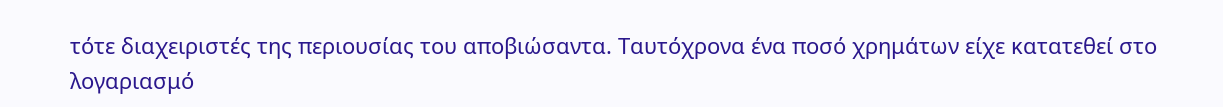τότε διαχειριστές της περιουσίας του αποβιώσαντα. Ταυτόχρονα ένα ποσό χρημάτων είχε κατατεθεί στο λογαριασμό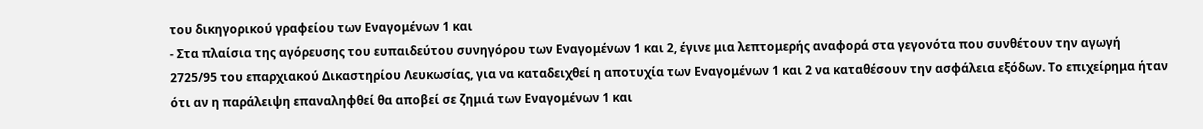του δικηγορικού γραφείου των Εναγομένων 1 και
- Στα πλαίσια της αγόρευσης του ευπαιδεύτου συνηγόρου των Εναγομένων 1 και 2, έγινε μια λεπτομερής αναφορά στα γεγονότα που συνθέτουν την αγωγή 2725/95 του επαρχιακού Δικαστηρίου Λευκωσίας, για να καταδειχθεί η αποτυχία των Εναγομένων 1 και 2 να καταθέσουν την ασφάλεια εξόδων. Το επιχείρημα ήταν ότι αν η παράλειψη επαναληφθεί θα αποβεί σε ζημιά των Εναγομένων 1 και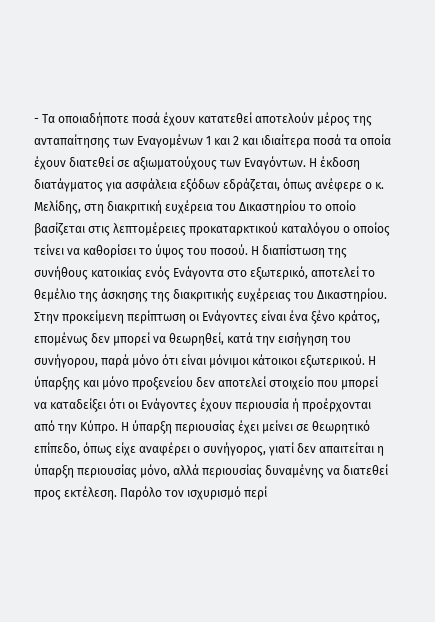- Τα οποιαδήποτε ποσά έχουν κατατεθεί αποτελούν μέρος της ανταπαίτησης των Εναγομένων 1 και 2 και ιδιαίτερα ποσά τα οποία έχουν διατεθεί σε αξιωματούχους των Εναγόντων. Η έκδοση διατάγματος για ασφάλεια εξόδων εδράζεται, όπως ανέφερε ο κ. Μελίδης, στη διακριτική ευχέρεια του Δικαστηρίου το οποίο βασίζεται στις λεπτομέρειες προκαταρκτικού καταλόγου ο οποίος τείνει να καθορίσει το ύψος του ποσού. Η διαπίστωση της συνήθους κατοικίας ενός Ενάγοντα στο εξωτερικό, αποτελεί το θεμέλιο της άσκησης της διακριτικής ευχέρειας του Δικαστηρίου. Στην προκείμενη περίπτωση οι Ενάγοντες είναι ένα ξένο κράτος, επομένως δεν μπορεί να θεωρηθεί, κατά την εισήγηση του συνήγορου, παρά μόνο ότι είναι μόνιμοι κάτοικοι εξωτερικού. Η ύπαρξης και μόνο προξενείου δεν αποτελεί στοιχείο που μπορεί να καταδείξει ότι οι Ενάγοντες έχουν περιουσία ή προέρχονται από την Κύπρο. Η ύπαρξη περιουσίας έχει μείνει σε θεωρητικό επίπεδο, όπως είχε αναφέρει ο συνήγορος, γιατί δεν απαιτείται η ύπαρξη περιουσίας μόνο, αλλά περιουσίας δυναμένης να διατεθεί προς εκτέλεση. Παρόλο τον ισχυρισμό περί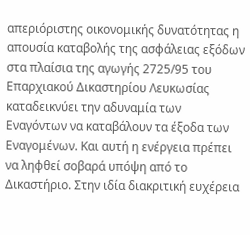απεριόριστης οικονομικής δυνατότητας η απουσία καταβολής της ασφάλειας εξόδων στα πλαίσια της αγωγής 2725/95 του Επαρχιακού Δικαστηρίου Λευκωσίας καταδεικνύει την αδυναμία των Εναγόντων να καταβάλουν τα έξοδα των Εναγομένων. Και αυτή η ενέργεια πρέπει να ληφθεί σοβαρά υπόψη από το Δικαστήριο. Στην ιδία διακριτική ευχέρεια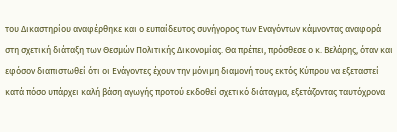του Δικαστηρίου αναφέρθηκε και ο ευπαίδευτος συνήγορος των Εναγόντων κάμνοντας αναφορά στη σχετική διάταξη των Θεσμών Πολιτικής Δικονομίας. Θα πρέπει, πρόσθεσε ο κ. Βελάρης, όταν και εφόσον διαπιστωθεί ότι οι Ενάγοντες έχουν την μόνιμη διαμονή τους εκτός Κύπρου να εξεταστεί κατά πόσο υπάρχει καλή βάση αγωγής προτού εκδοθεί σχετικό διάταγμα, εξετάζοντας ταυτόχρονα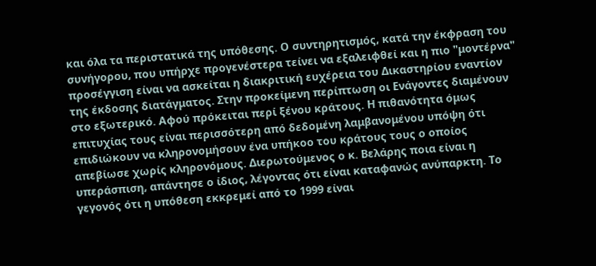και όλα τα περιστατικά της υπόθεσης. Ο συντηρητισμός, κατά την έκφραση του συνήγορου, που υπήρχε προγενέστερα τείνει να εξαλειφθεί και η πιο "μοντέρνα" προσέγγιση είναι να ασκείται η διακριτική ευχέρεια του Δικαστηρίου εναντίον της έκδοσης διατάγματος. Στην προκείμενη περίπτωση οι Ενάγοντες διαμένουν στο εξωτερικό. Αφού πρόκειται περί ξένου κράτους. Η πιθανότητα όμως επιτυχίας τους είναι περισσότερη από δεδομένη λαμβανομένου υπόψη ότι επιδιώκουν να κληρονομήσουν ένα υπήκοο του κράτους τους ο οποίος απεβίωσε χωρίς κληρονόμους. Διερωτούμενος ο κ. Βελάρης ποια είναι η υπεράσπιση, απάντησε ο ίδιος, λέγοντας ότι είναι καταφανώς ανύπαρκτη. Το γεγονός ότι η υπόθεση εκκρεμεί από το 1999 είναι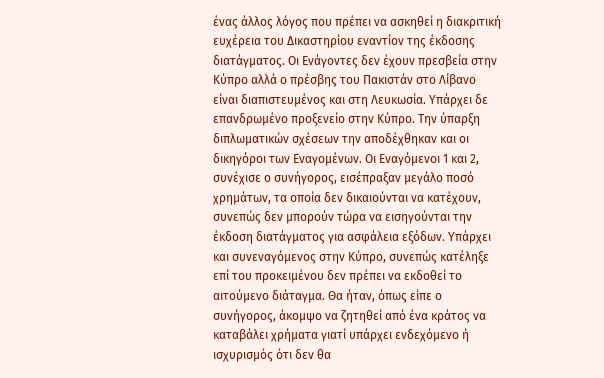ένας άλλος λόγος που πρέπει να ασκηθεί η διακριτική ευχέρεια του Δικαστηρίου εναντίον της έκδοσης διατάγματος. Οι Ενάγοντες δεν έχουν πρεσβεία στην Κύπρο αλλά ο πρέσβης του Πακιστάν στο Λίβανο είναι διαπιστευμένος και στη Λευκωσία. Υπάρχει δε επανδρωμένο προξενείο στην Κύπρο. Την ύπαρξη διπλωματικών σχέσεων την αποδέχθηκαν και οι δικηγόροι των Εναγομένων. Οι Εναγόμενοι 1 και 2, συνέχισε ο συνήγορος, εισέπραξαν μεγάλο ποσό χρημάτων, τα οποία δεν δικαιούνται να κατέχουν, συνεπώς δεν μπορούν τώρα να εισηγούνται την έκδοση διατάγματος για ασφάλεια εξόδων. Υπάρχει και συνεναγόμενος στην Κύπρο, συνεπώς κατέληξε επί του προκειμένου δεν πρέπει να εκδοθεί το αιτούμενο διάταγμα. Θα ήταν, όπως είπε ο συνήγορος, άκομψο να ζητηθεί από ένα κράτος να καταβάλει χρήματα γιατί υπάρχει ενδεχόμενο ή ισχυρισμός ότι δεν θα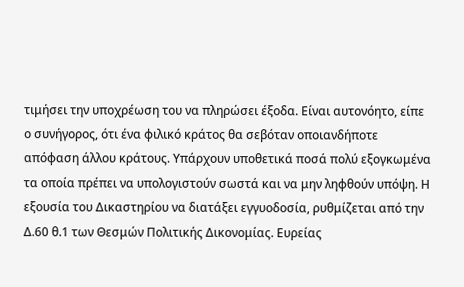τιμήσει την υποχρέωση του να πληρώσει έξοδα. Είναι αυτονόητο, είπε ο συνήγορος, ότι ένα φιλικό κράτος θα σεβόταν οποιανδήποτε απόφαση άλλου κράτους. Υπάρχουν υποθετικά ποσά πολύ εξογκωμένα τα οποία πρέπει να υπολογιστούν σωστά και να μην ληφθούν υπόψη. Η εξουσία του Δικαστηρίου να διατάξει εγγυοδοσία, ρυθμίζεται από την Δ.60 θ.1 των Θεσμών Πολιτικής Δικονομίας. Ευρείας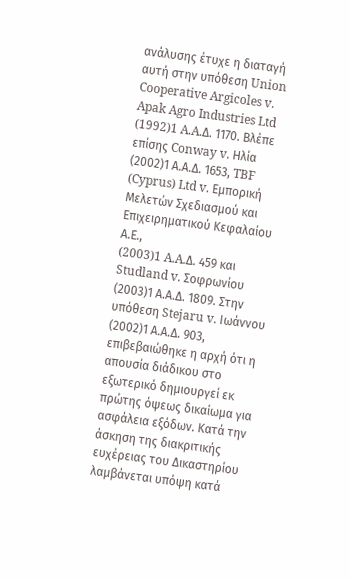ανάλυσης έτυχε η διαταγή αυτή στην υπόθεση Union Cooperative Argicoles v. Apak Agro Industries Ltd
(1992)1 A.A.Δ. 1170. Βλέπε επίσης Conway v. Ηλία
(2002)1 Α.Α.Δ. 1653, TBF (Cyprus) Ltd v. Εμπορική Μελετών Σχεδιασμού και Επιχειρηματικού Κεφαλαίου Α.Ε.,
(2003)1 A.A.Δ. 459 και Studland v. Σοφρωνίου
(2003)1 Α.Α.Δ. 1809. Στην υπόθεση Stejaru v. Ιωάννου
(2002)1 Α.Α.Δ. 903, επιβεβαιώθηκε η αρχή ότι η απουσία διάδικου στο εξωτερικό δημιουργεί εκ πρώτης όψεως δικαίωμα για ασφάλεια εξόδων. Κατά την άσκηση της διακριτικής ευχέρειας του Δικαστηρίου λαμβάνεται υπόψη κατά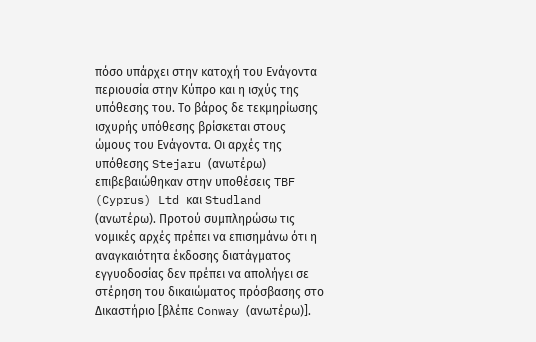πόσο υπάρχει στην κατοχή του Ενάγοντα περιουσία στην Κύπρο και η ισχύς της υπόθεσης του. Το βάρος δε τεκμηρίωσης ισχυρής υπόθεσης βρίσκεται στους ώμους του Ενάγοντα. Οι αρχές της υπόθεσης Stejaru (ανωτέρω) επιβεβαιώθηκαν στην υποθέσεις TBF (Cyprus) Ltd και Studland (ανωτέρω). Προτού συμπληρώσω τις νομικές αρχές πρέπει να επισημάνω ότι η αναγκαιότητα έκδοσης διατάγματος εγγυοδοσίας δεν πρέπει να απολήγει σε στέρηση του δικαιώματος πρόσβασης στο Δικαστήριο [βλέπε Conway (ανωτέρω)].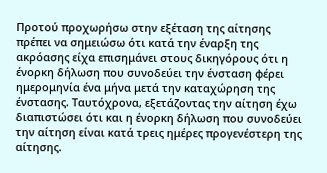Προτού προχωρήσω στην εξέταση της αίτησης πρέπει να σημειώσω ότι κατά την έναρξη της ακρόασης είχα επισημάνει στους δικηγόρους ότι η ένορκη δήλωση που συνοδεύει την ένσταση φέρει ημερομηνία ένα μήνα μετά την καταχώρηση της ένστασης. Ταυτόχρονα, εξετάζοντας την αίτηση έχω διαπιστώσει ότι και η ένορκη δήλωση που συνοδεύει την αίτηση είναι κατά τρεις ημέρες προγενέστερη της αίτησης.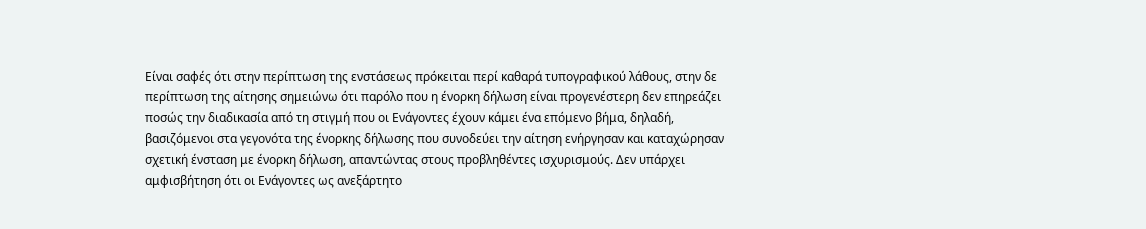Είναι σαφές ότι στην περίπτωση της ενστάσεως πρόκειται περί καθαρά τυπογραφικού λάθους, στην δε περίπτωση της αίτησης σημειώνω ότι παρόλο που η ένορκη δήλωση είναι προγενέστερη δεν επηρεάζει ποσώς την διαδικασία από τη στιγμή που οι Ενάγοντες έχουν κάμει ένα επόμενο βήμα, δηλαδή, βασιζόμενοι στα γεγονότα της ένορκης δήλωσης που συνοδεύει την αίτηση ενήργησαν και καταχώρησαν σχετική ένσταση με ένορκη δήλωση, απαντώντας στους προβληθέντες ισχυρισμούς. Δεν υπάρχει αμφισβήτηση ότι οι Ενάγοντες ως ανεξάρτητο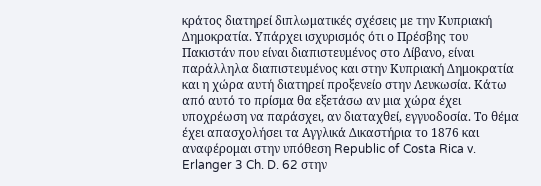κράτος διατηρεί διπλωματικές σχέσεις με την Κυπριακή Δημοκρατία. Υπάρχει ισχυρισμός ότι ο Πρέσβης του Πακιστάν που είναι διαπιστευμένος στο Λίβανο, είναι παράλληλα διαπιστευμένος και στην Κυπριακή Δημοκρατία και η χώρα αυτή διατηρεί προξενείο στην Λευκωσία. Κάτω από αυτό το πρίσμα θα εξετάσω αν μια χώρα έχει υποχρέωση να παράσχει, αν διαταχθεί, εγγυοδοσία. Το θέμα έχει απασχολήσει τα Αγγλικά Δικαστήρια το 1876 και αναφέρομαι στην υπόθεση Republic of Costa Rica v. Erlanger 3 Ch. D. 62 στην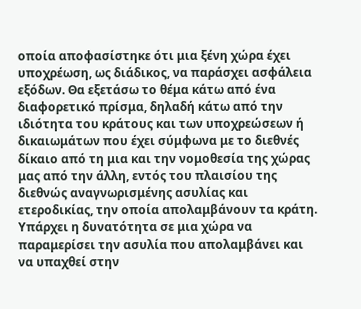οποία αποφασίστηκε ότι μια ξένη χώρα έχει υποχρέωση, ως διάδικος, να παράσχει ασφάλεια εξόδων. Θα εξετάσω το θέμα κάτω από ένα διαφορετικό πρίσμα, δηλαδή κάτω από την ιδιότητα του κράτους και των υποχρεώσεων ή δικαιωμάτων που έχει σύμφωνα με το διεθνές δίκαιο από τη μια και την νομοθεσία της χώρας μας από την άλλη, εντός του πλαισίου της διεθνώς αναγνωρισμένης ασυλίας και ετεροδικίας, την οποία απολαμβάνουν τα κράτη. Υπάρχει η δυνατότητα σε μια χώρα να παραμερίσει την ασυλία που απολαμβάνει και να υπαχθεί στην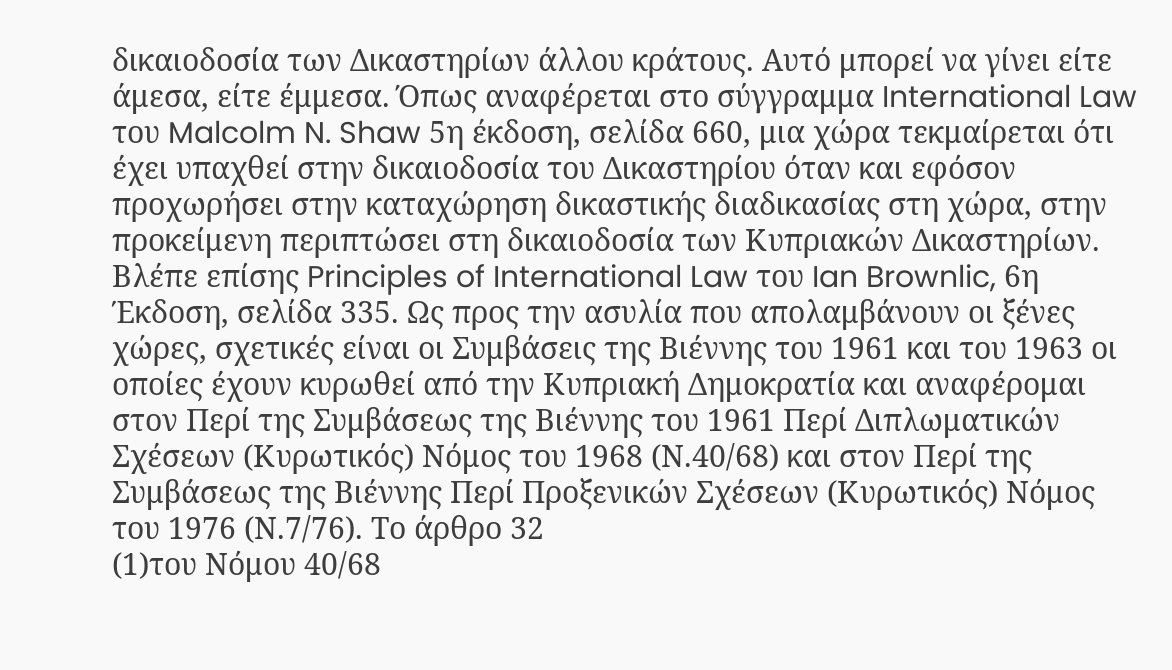δικαιοδοσία των Δικαστηρίων άλλου κράτους. Αυτό μπορεί να γίνει είτε άμεσα, είτε έμμεσα. Όπως αναφέρεται στο σύγγραμμα International Law του Malcolm N. Shaw 5η έκδοση, σελίδα 660, μια χώρα τεκμαίρεται ότι έχει υπαχθεί στην δικαιοδοσία του Δικαστηρίου όταν και εφόσον προχωρήσει στην καταχώρηση δικαστικής διαδικασίας στη χώρα, στην προκείμενη περιπτώσει στη δικαιοδοσία των Κυπριακών Δικαστηρίων. Βλέπε επίσης Principles of International Law του Ian Brownlic, 6η Έκδοση, σελίδα 335. Ως προς την ασυλία που απολαμβάνουν οι ξένες χώρες, σχετικές είναι οι Συμβάσεις της Βιέννης του 1961 και του 1963 οι οποίες έχουν κυρωθεί από την Κυπριακή Δημοκρατία και αναφέρομαι στον Περί της Συμβάσεως της Βιέννης του 1961 Περί Διπλωματικών Σχέσεων (Κυρωτικός) Νόμος του 1968 (Ν.40/68) και στον Περί της Συμβάσεως της Βιέννης Περί Προξενικών Σχέσεων (Κυρωτικός) Νόμος του 1976 (Ν.7/76). Το άρθρο 32
(1)του Νόμου 40/68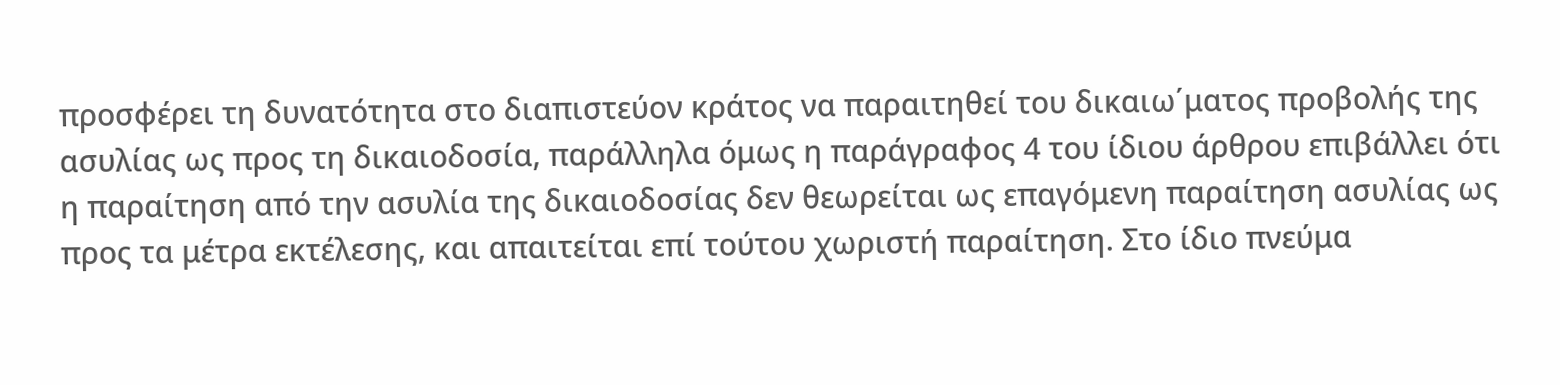προσφέρει τη δυνατότητα στο διαπιστεύον κράτος να παραιτηθεί του δικαιω΄ματος προβολής της ασυλίας ως προς τη δικαιοδοσία, παράλληλα όμως η παράγραφος 4 του ίδιου άρθρου επιβάλλει ότι η παραίτηση από την ασυλία της δικαιοδοσίας δεν θεωρείται ως επαγόμενη παραίτηση ασυλίας ως προς τα μέτρα εκτέλεσης, και απαιτείται επί τούτου χωριστή παραίτηση. Στο ίδιο πνεύμα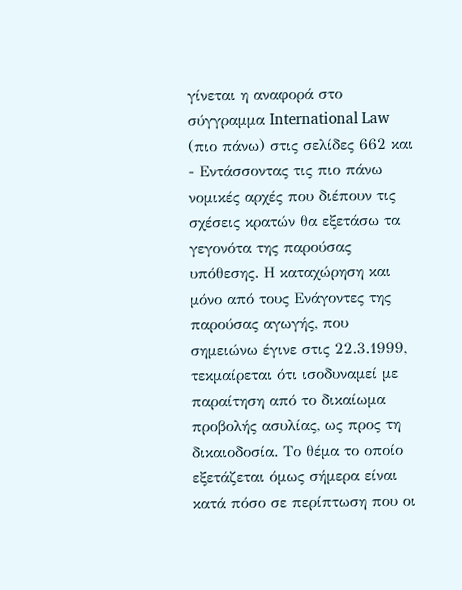γίνεται η αναφορά στο σύγγραμμα International Law (πιο πάνω) στις σελίδες 662 και
- Εντάσσοντας τις πιο πάνω νομικές αρχές που διέπουν τις σχέσεις κρατών θα εξετάσω τα γεγονότα της παρούσας υπόθεσης. Η καταχώρηση και μόνο από τους Ενάγοντες της παρούσας αγωγής, που σημειώνω έγινε στις 22.3.1999, τεκμαίρεται ότι ισοδυναμεί με παραίτηση από το δικαίωμα προβολής ασυλίας, ως προς τη δικαιοδοσία. Το θέμα το οποίο εξετάζεται όμως σήμερα είναι κατά πόσο σε περίπτωση που οι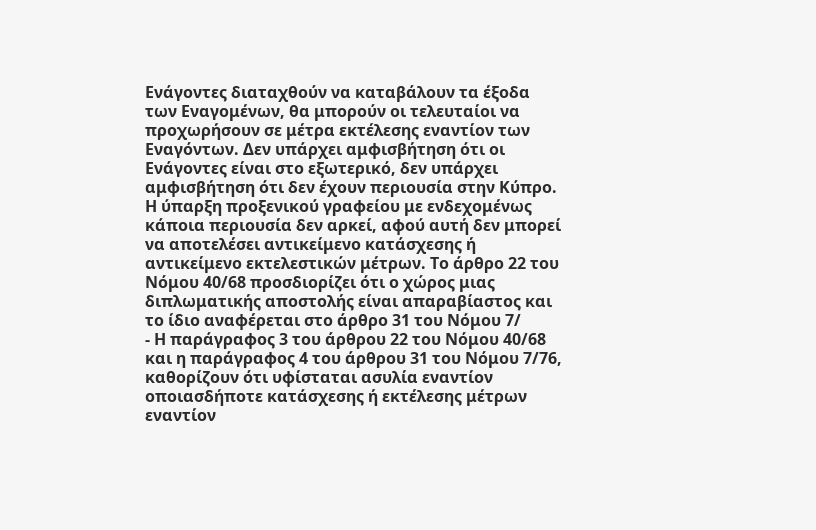Ενάγοντες διαταχθούν να καταβάλουν τα έξοδα των Εναγομένων, θα μπορούν οι τελευταίοι να προχωρήσουν σε μέτρα εκτέλεσης εναντίον των Εναγόντων. Δεν υπάρχει αμφισβήτηση ότι οι Ενάγοντες είναι στο εξωτερικό, δεν υπάρχει αμφισβήτηση ότι δεν έχουν περιουσία στην Κύπρο. Η ύπαρξη προξενικού γραφείου με ενδεχομένως κάποια περιουσία δεν αρκεί, αφού αυτή δεν μπορεί να αποτελέσει αντικείμενο κατάσχεσης ή αντικείμενο εκτελεστικών μέτρων. Το άρθρο 22 του Νόμου 40/68 προσδιορίζει ότι ο χώρος μιας διπλωματικής αποστολής είναι απαραβίαστος και το ίδιο αναφέρεται στο άρθρο 31 του Νόμου 7/
- Η παράγραφος 3 του άρθρου 22 του Νόμου 40/68 και η παράγραφος 4 του άρθρου 31 του Νόμου 7/76, καθορίζουν ότι υφίσταται ασυλία εναντίον οποιασδήποτε κατάσχεσης ή εκτέλεσης μέτρων εναντίον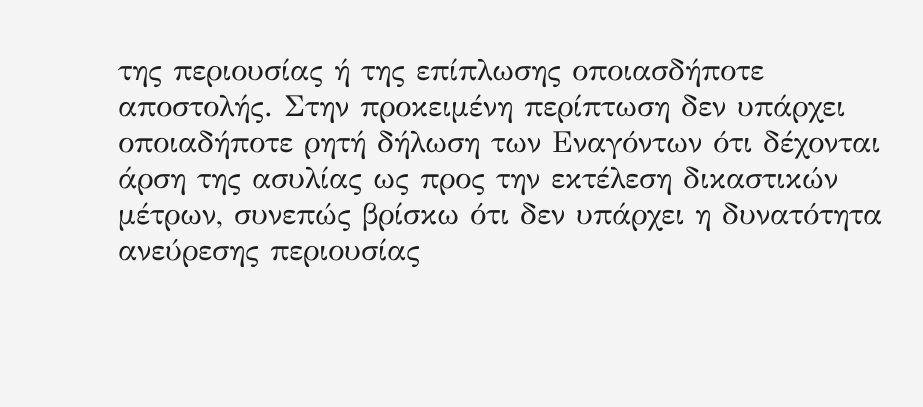της περιουσίας ή της επίπλωσης οποιασδήποτε αποστολής. Στην προκειμένη περίπτωση δεν υπάρχει οποιαδήποτε ρητή δήλωση των Εναγόντων ότι δέχονται άρση της ασυλίας ως προς την εκτέλεση δικαστικών μέτρων, συνεπώς βρίσκω ότι δεν υπάρχει η δυνατότητα ανεύρεσης περιουσίας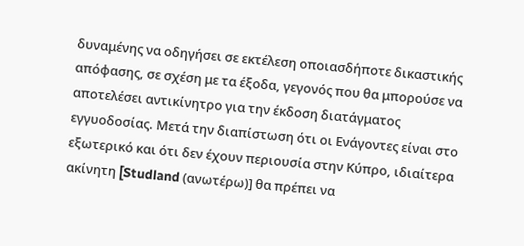δυναμένης να οδηγήσει σε εκτέλεση οποιασδήποτε δικαστικής απόφασης, σε σχέση με τα έξοδα, γεγονός που θα μπορούσε να αποτελέσει αντικίνητρο για την έκδοση διατάγματος εγγυοδοσίας. Μετά την διαπίστωση ότι οι Ενάγοντες είναι στο εξωτερικό και ότι δεν έχουν περιουσία στην Κύπρο, ιδιαίτερα ακίνητη [Studland (ανωτέρω)] θα πρέπει να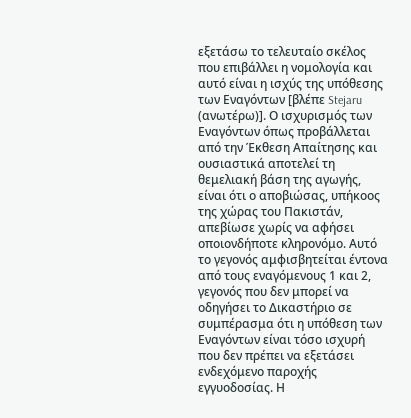εξετάσω το τελευταίο σκέλος που επιβάλλει η νομολογία και αυτό είναι η ισχύς της υπόθεσης των Εναγόντων [βλέπε Stejaru (ανωτέρω)]. Ο ισχυρισμός των Εναγόντων όπως προβάλλεται από την Έκθεση Απαίτησης και ουσιαστικά αποτελεί τη θεμελιακή βάση της αγωγής, είναι ότι ο αποβιώσας, υπήκοος της χώρας του Πακιστάν, απεβίωσε χωρίς να αφήσει οποιονδήποτε κληρονόμο. Αυτό το γεγονός αμφισβητείται έντονα από τους εναγόμενους 1 και 2, γεγονός που δεν μπορεί να οδηγήσει το Δικαστήριο σε συμπέρασμα ότι η υπόθεση των Εναγόντων είναι τόσο ισχυρή που δεν πρέπει να εξετάσει ενδεχόμενο παροχής εγγυοδοσίας. Η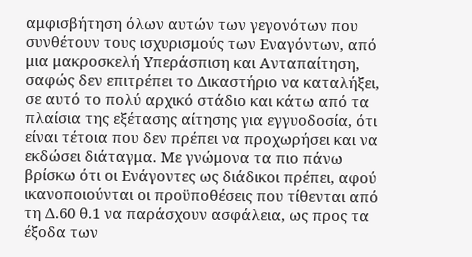αμφισβήτηση όλων αυτών των γεγονότων που συνθέτουν τους ισχυρισμούς των Εναγόντων, από μια μακροσκελή Υπεράσπιση και Ανταπαίτηση, σαφώς δεν επιτρέπει το Δικαστήριο να καταλήξει, σε αυτό το πολύ αρχικό στάδιο και κάτω από τα πλαίσια της εξέτασης αίτησης για εγγυοδοσία, ότι είναι τέτοια που δεν πρέπει να προχωρήσει και να εκδώσει διάταγμα. Με γνώμονα τα πιο πάνω βρίσκω ότι οι Ενάγοντες ως διάδικοι πρέπει, αφού ικανοποιούνται οι προϋποθέσεις που τίθενται από τη Δ.60 θ.1 να παράσχουν ασφάλεια, ως προς τα έξοδα των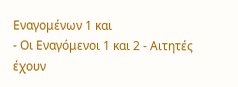Εναγομένων 1 και
- Οι Εναγόμενοι 1 και 2 - Αιτητές έχουν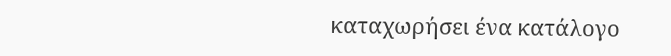καταχωρήσει ένα κατάλογο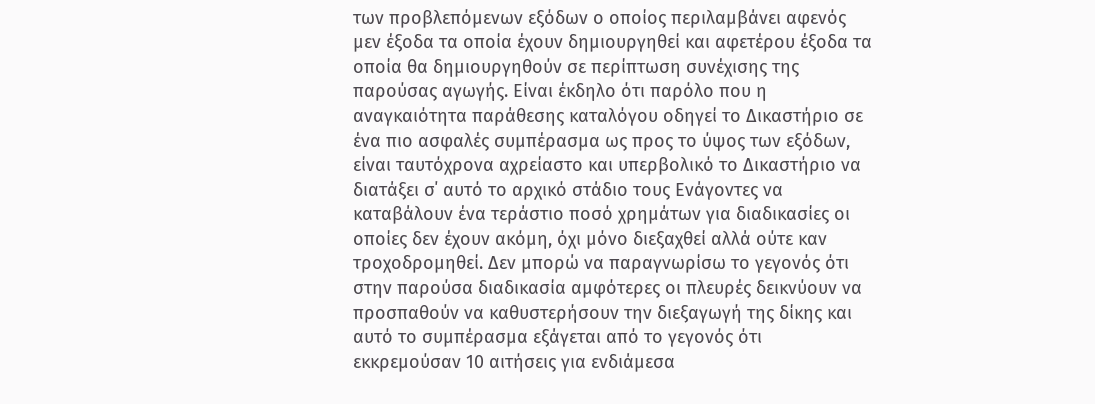των προβλεπόμενων εξόδων ο οποίος περιλαμβάνει αφενός μεν έξοδα τα οποία έχουν δημιουργηθεί και αφετέρου έξοδα τα οποία θα δημιουργηθούν σε περίπτωση συνέχισης της παρούσας αγωγής. Είναι έκδηλο ότι παρόλο που η αναγκαιότητα παράθεσης καταλόγου οδηγεί το Δικαστήριο σε ένα πιο ασφαλές συμπέρασμα ως προς το ύψος των εξόδων, είναι ταυτόχρονα αχρείαστο και υπερβολικό το Δικαστήριο να διατάξει σ΄ αυτό το αρχικό στάδιο τους Ενάγοντες να καταβάλουν ένα τεράστιο ποσό χρημάτων για διαδικασίες οι οποίες δεν έχουν ακόμη, όχι μόνο διεξαχθεί αλλά ούτε καν τροχοδρομηθεί. Δεν μπορώ να παραγνωρίσω το γεγονός ότι στην παρούσα διαδικασία αμφότερες οι πλευρές δεικνύουν να προσπαθούν να καθυστερήσουν την διεξαγωγή της δίκης και αυτό το συμπέρασμα εξάγεται από το γεγονός ότι εκκρεμούσαν 10 αιτήσεις για ενδιάμεσα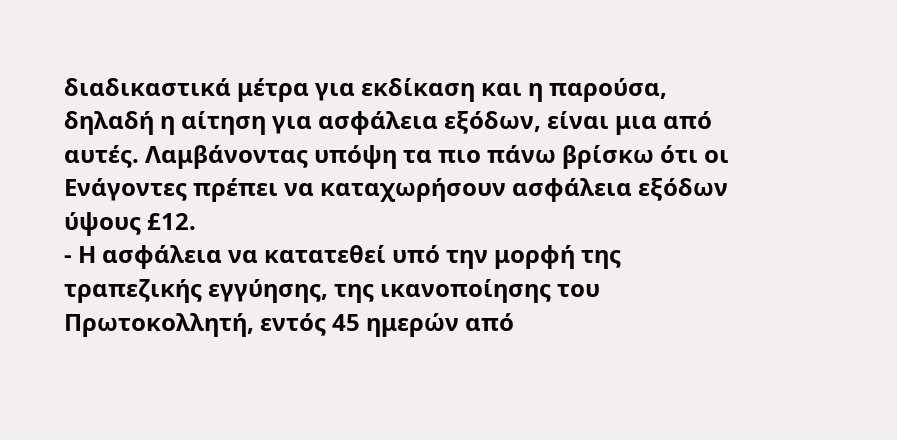διαδικαστικά μέτρα για εκδίκαση και η παρούσα, δηλαδή η αίτηση για ασφάλεια εξόδων, είναι μια από αυτές. Λαμβάνοντας υπόψη τα πιο πάνω βρίσκω ότι οι Ενάγοντες πρέπει να καταχωρήσουν ασφάλεια εξόδων ύψους £12.
- Η ασφάλεια να κατατεθεί υπό την μορφή της τραπεζικής εγγύησης, της ικανοποίησης του Πρωτοκολλητή, εντός 45 ημερών από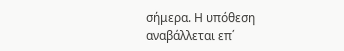σήμερα. Η υπόθεση αναβάλλεται επ΄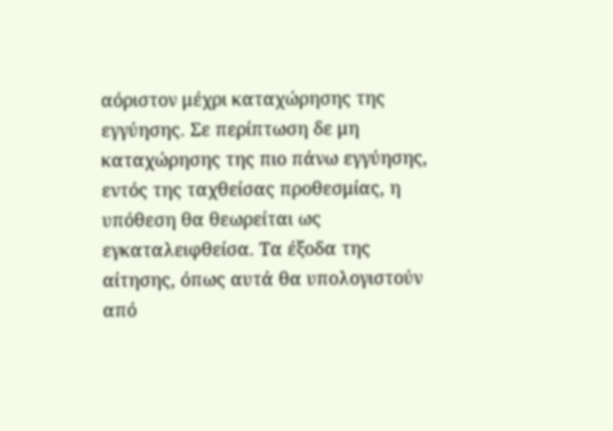αόριστον μέχρι καταχώρησης της εγγύησης. Σε περίπτωση δε μη καταχώρησης της πιο πάνω εγγύησης, εντός της ταχθείσας προθεσμίας, η υπόθεση θα θεωρείται ως εγκαταλειφθείσα. Τα έξοδα της αίτησης, όπως αυτά θα υπολογιστούν από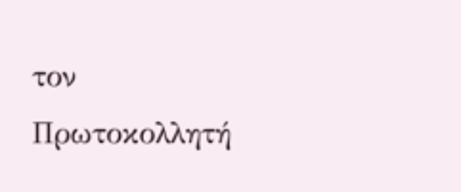τον Πρωτοκολλητή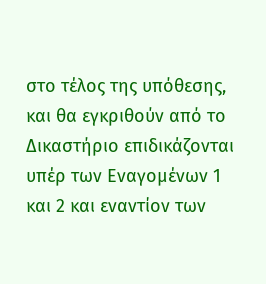στο τέλος της υπόθεσης, και θα εγκριθούν από το Δικαστήριο επιδικάζονται υπέρ των Εναγομένων 1 και 2 και εναντίον των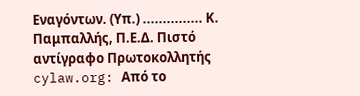Εναγόντων. (Υπ.) ............... Κ. Παμπαλλής, Π.Ε.Δ. Πιστό αντίγραφο Πρωτοκολλητής cylaw.org: Από το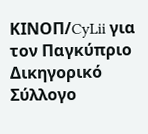ΚΙΝOΠ/CyLii για τον Παγκύπριο Δικηγορικό Σύλλογο